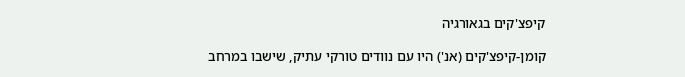קיפצ'קים בגאורגיה

קומן-קיפצ'קים (אנ') היו עם נוודים טורקי עתיק, שישבו במרחב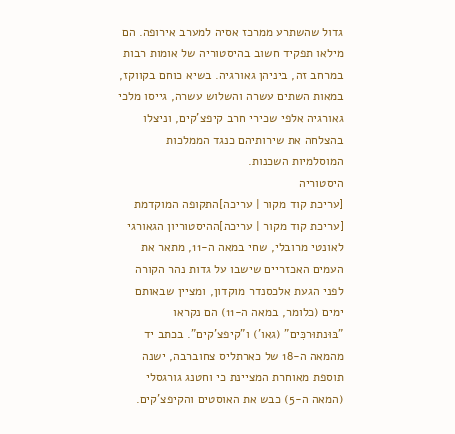גדול שהשתרע ממרכז אסיה למערב אירופה. הם מילאו תפקיד חשוב בהיסטוריה של אומות רבות במרחב זה, ביניהן גאורגיה. בשיא כוחם בקווקז, במאות השתים עשרה והשלוש עשרה, גייסו מלכי גאורגיה אלפי שכירי חרב קיפצ'קים, וניצלו בהצלחה את שירותיהם כנגד הממלכות המוסלמיות השכנות.
היסטוריה
[עריכת קוד מקור | עריכה]התקופה המוקדמת
[עריכת קוד מקור | עריכה]ההיסטוריון הגאורגי לאונטי מרובלי, שחי במאה ה-11, מתאר את העמים האכזריים שישבו על גדות נהר הקורה לפני הגעת אלכסנדר מוקדון, ומציין שבאותם ימים (כלומר, במאה ה-11) הם נקראו "בּוּנתוּרכִּים" (גאו') ו"קיפצ'קים". בכתב יד מהמאה ה-18 של כארתליס צחוברבה, ישנה תוספת מאוחרת המציינת כי וחטנג גורגסלי (המאה ה-5) כבש את האוסטים והקיפצ'קים.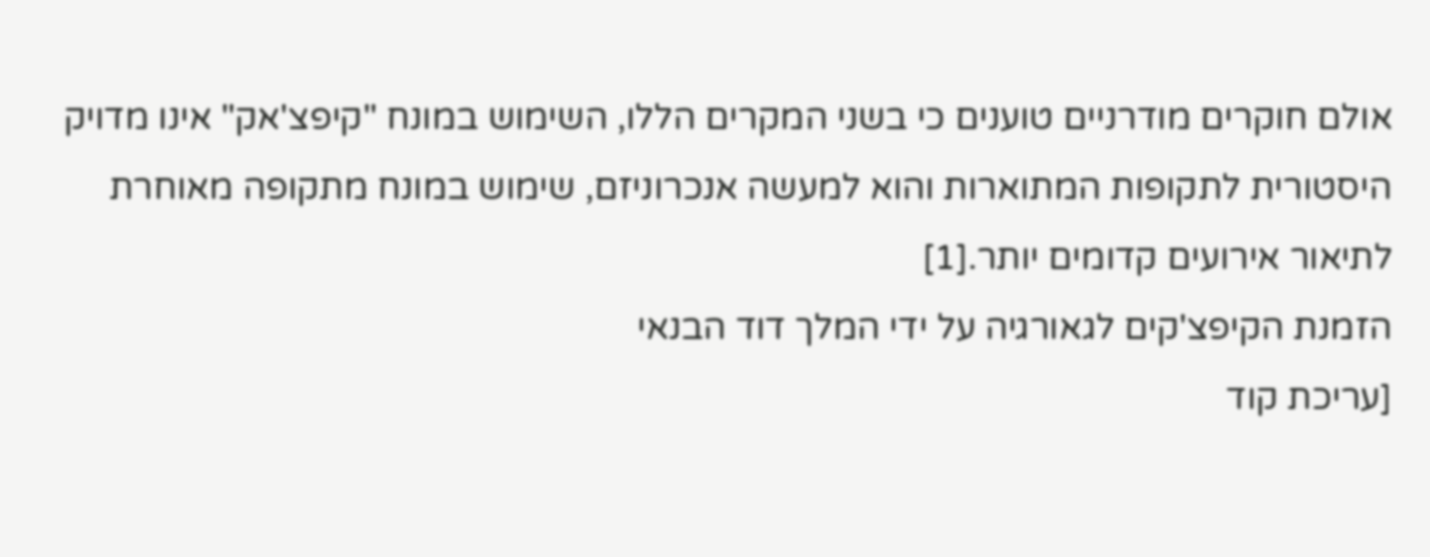אולם חוקרים מודרניים טוענים כי בשני המקרים הללו, השימוש במונח "קיפצ'אק" אינו מדויק היסטורית לתקופות המתוארות והוא למעשה אנכרוניזם, שימוש במונח מתקופה מאוחרת לתיאור אירועים קדומים יותר.[1]
הזמנת הקיפצ'קים לגאורגיה על ידי המלך דוד הבנאי
[עריכת קוד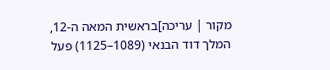מקור | עריכה]בראשית המאה ה-12, המלך דוד הבנאי (1089–1125) פעל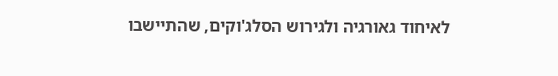לאיחוד גאורגיה ולגירוש הסלג'וקים, שהתיישבו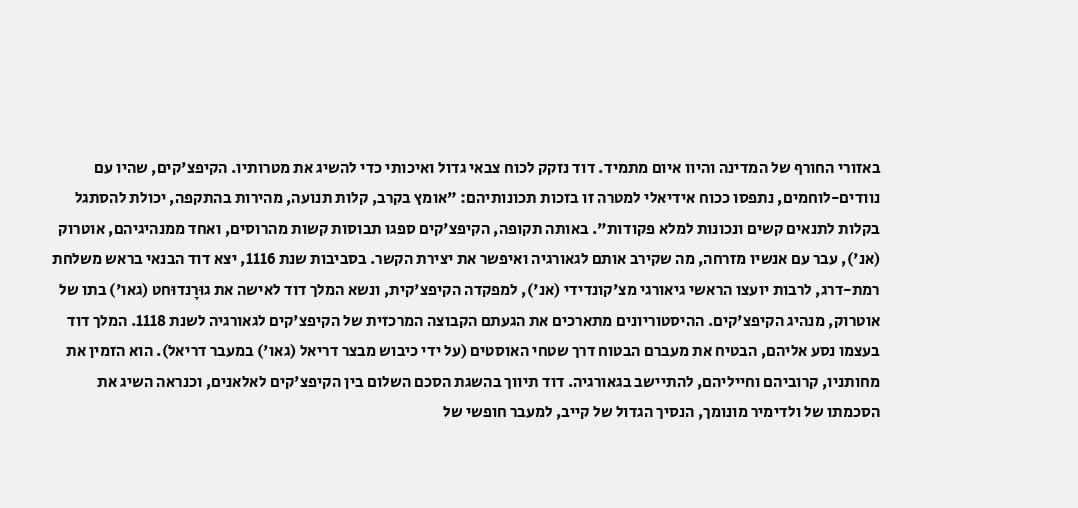באזורי החורף של המדינה והיוו איום מתמיד. דוד נזקק לכוח צבאי גדול ואיכותי כדי להשיג את מטרותיו. הקיפצ'קים, שהיו עם נוודים-לוחמים, נתפסו ככוח אידיאלי למטרה זו בזכות תכונותיהם: "אומץ בקרב, קלות תנועה, מהירות בהתקפה, יכולת להסתגל בקלות לתנאים קשים ונכונות למלא פקודות". באותה תקופה, הקיפצ'קים ספגו תבוסות קשות מהרוסים, ואחד ממנהיגיהם, אוטרוק (אנ'), עבר עם אנשיו מזרחה, מה שקירב אותם לגאורגיה ואיפשר את יצירת הקשר. בסביבות שנת 1116, יצא דוד הבנאי בראש משלחת רמת-דרג, לרבות יועצו הראשי גיאורגי מצ'קונדידי (אנ'), למפקדה הקיפצ'קית, ונשא המלך דוד לאישה את גוּרָנדוּחט (גאו') בתו של אוטרוק, מנהיג הקיפצ'קים. ההיסטוריונים מתארכים את הגעתם הקבוצה המרכזית של הקיפצ'קים לגאורגיה לשנת 1118. המלך דוד בעצמו נסע אליהם, הבטיח את מעברם הבטוח דרך שטחי האוסטים (על ידי כיבוש מבצר דריאל (גאו') במעבר דריאל). הוא הזמין את מחותניו, קרוביהם וחייליהם, להתיישב בגאורגיה. דוד תיווך בהשגת הסכם השלום בין הקיפצ'קים לאלאנים, וכנראה השיג את הסכמתו של ולדימיר מונומך, הנסיך הגדול של קייב, למעבר חופשי של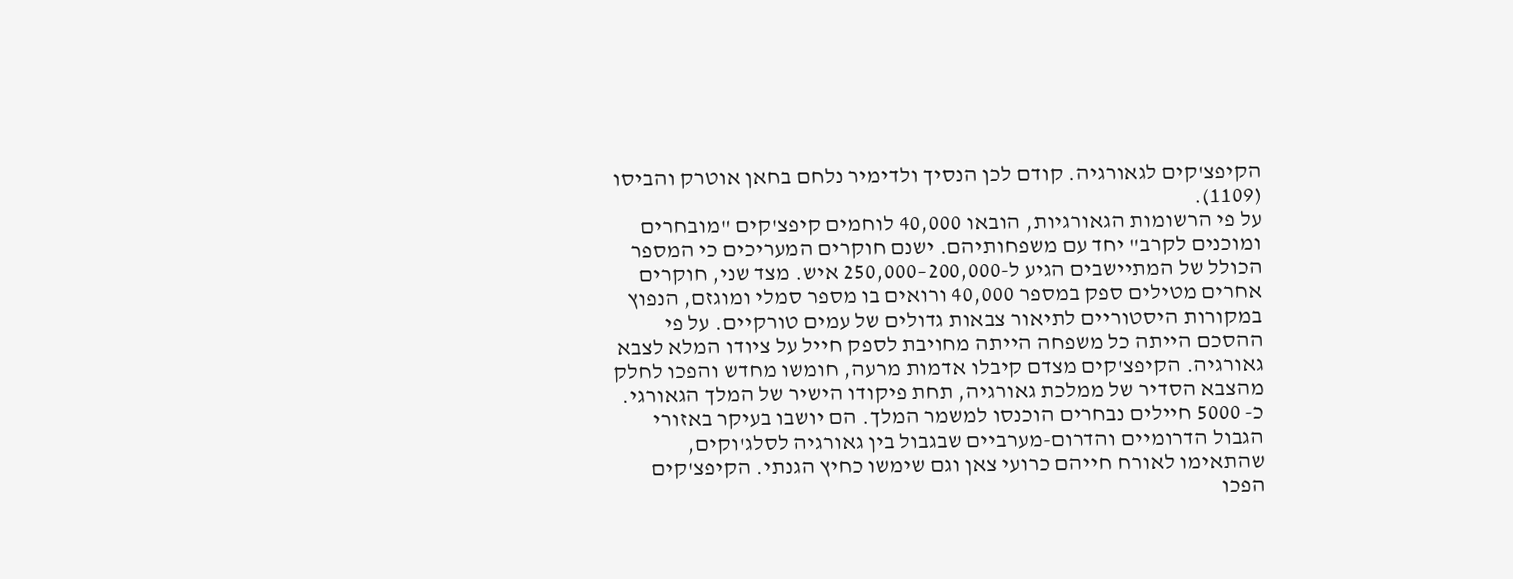הקיפצ'קים לגאורגיה. קודם לכן הנסיך ולדימיר נלחם בחאן אוטרק והביסו (1109).
על פי הרשומות הגאורגיות, הובאו 40,000 לוחמים קיפצ'קים "מובחרים ומוכנים לקרב" יחד עם משפחותיהם. ישנם חוקרים המעריכים כי המספר הכולל של המתיישבים הגיע ל-200,000–250,000 איש. מצד שני, חוקרים אחרים מטילים ספק במספר 40,000 ורואים בו מספר סמלי ומוגזם, הנפוץ במקורות היסטוריים לתיאור צבאות גדולים של עמים טורקיים. על פי ההסכם הייתה כל משפחה הייתה מחויבת לספק חייל על ציודו המלא לצבא גאורגיה. הקיפצ'קים מצדם קיבלו אדמות מרעה, חומשו מחדש והפכו לחלק מהצבא הסדיר של ממלכת גאורגיה, תחת פיקודו הישיר של המלך הגאורגי. כ- 5000 חיילים נבחרים הוכנסו למשמר המלך. הם יושבו בעיקר באזורי הגבול הדרומיים והדרום-מערביים שבגבול בין גאורגיה לסלג'וקים, שהתאימו לאורח חייהם כרועי צאן וגם שימשו כחיץ הגנתי. הקיפצ'קים הפכו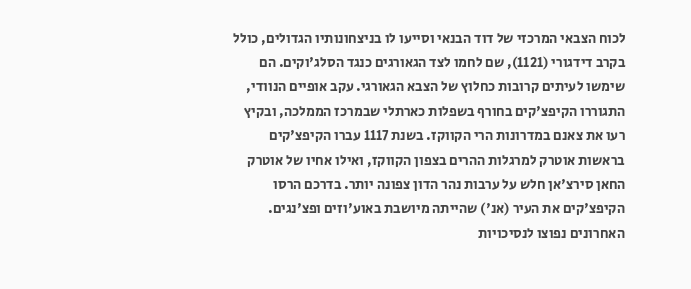לכוח הצבאי המרכזי של דוד הבנאי וסייעו לו בניצחונותיו הגדולים, כולל בקרב דידגורי (1121), שם לחמו לצד הגאורגים כנגד הסלג'וקים. הם שימשו לעיתים קרובות כחלוץ של הצבא הגאורגי. עקב אופיים הנוודי, התגוררו הקיפצ'קים בחורף בשפלות כארתלי שבמרכז הממלכה, ובקיץ רעו את צאנם במדרונות הרי הקווקז. בשנת 1117 עברו הקיפצ'קים בראשות אוטרק למרגלות ההרים בצפון הקווקז, ואילו אחיו של אוטרק החאן סירצ'אן חלש על ערבות נהר הדון צפונה יותר. בדרכם הרסו הקיפצ'קים את העיר (אנ') שהייתה מיושבת באוע'וזים ופצ'נגים. האחרונים נפוצו לנסיכויות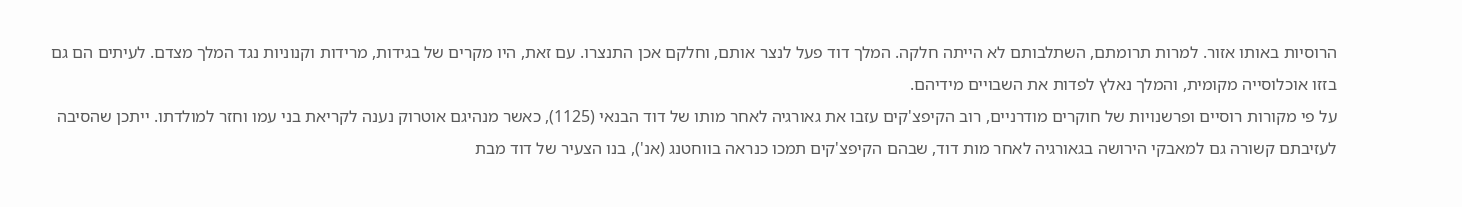הרוסיות באותו אזור. למרות תרומתם, השתלבותם לא הייתה חלקה. המלך דוד פעל לנצר אותם, וחלקם אכן התנצרו. עם זאת, היו מקרים של בגידות, מרידות וקנוניות נגד המלך מצדם. לעיתים הם גם בזזו אוכלוסייה מקומית, והמלך נאלץ לפדות את השבויים מידיהם.
על פי מקורות רוסיים ופרשנויות של חוקרים מודרניים, רוב הקיפצ'קים עזבו את גאורגיה לאחר מותו של דוד הבנאי (1125), כאשר מנהיגם אוטרוק נענה לקריאת בני עמו וחזר למולדתו. ייתכן שהסיבה לעזיבתם קשורה גם למאבקי הירושה בגאורגיה לאחר מות דוד, שבהם הקיפצ'קים תמכו כנראה בווחטנג (אנ'), בנו הצעיר של דוד מבת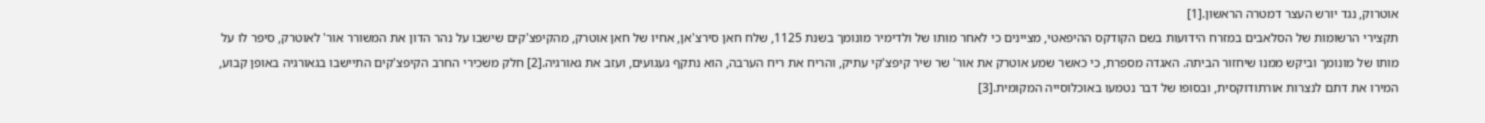אוטרוק, נגד יורש העצר דמטרה הראשון.[1]
תקצירי הרשומות של הסלאבים במזרח הידועות בשם הקודקס ההיפאטי, מציינים כי לאחר מותו של ולדימיר מונומך בשנת 1125, שלח חאן סירצ'אן, אחיו של חאן אוטרק, מהקיפצ'קים שישבו על נהר הדון את המשורר אור' לאוטרק, סיפר לו על מותו של מונומך וביקש ממנו שיחזור הביתה. האגדה מספרת, כי כאשר שמע אוטרק את אור' שר שיר קיפצ'קי עתיק, והריח את ריח הערבה, הוא נתקף געגועים, ועזב את גאורגיה.[2] חלק משכירי החרב הקיפצ'קים התיישבו בגאורגיה באופן קבוע, המירו את דתם לנצרות אורתודוקסית, ובסופו של דבר נטמעו באוכלוסייה המקומית.[3]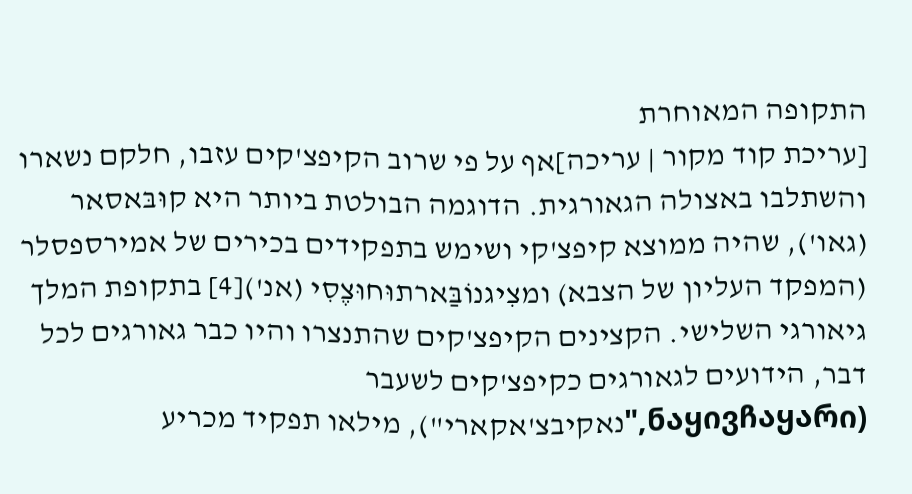התקופה המאוחרת
[עריכת קוד מקור | עריכה]אף על פי שרוב הקיפצ'קים עזבו, חלקם נשארו והשתלבו באצולה הגאורגית. הדוגמה הבולטת ביותר היא קוּבּאסאר (גאו'), שהיה ממוצא קיפצ'קי ושימש בתפקידים בכירים של אמירספסלר (המפקד העליון של הצבא) ומצִיגנוֹבַּארתוּחוּצֶסִי (אנ')[4] בתקופת המלך גיאורגי השלישי. הקצינים הקיפצ'קים שהתנצרו והיו כבר גאורגים לכל דבר, הידועים לגאורגים כקיפצ'קים לשעבר (ნაყივჩაყარი,"נאקיבצ'אקארי"), מילאו תפקיד מכריע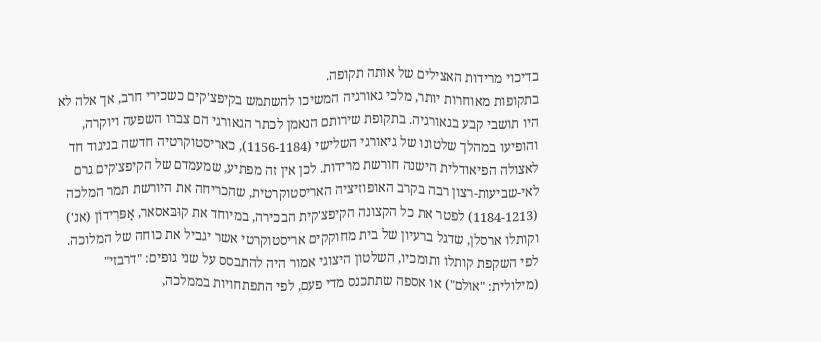בדיכוי מרידות האצילים של אותה תקופה.
בתקופות מאוחרות יותר, מלכי גאורגיה המשיכו להשתמש בקיפצ'קים כשכירי חרב, אך אלה לא היו תושבי קבע בגאורגיה. בתקופת שירותם הנאמן לכתר הגאורגי הם צברו השפעה ויוקרה, והופיעו במהלך שלטונו של גיאורגי השלישי (1156-1184), כאריסטוקרטיה חדשה בניגוד חד לאצולה הפיאודלית הישנה חורשת מרידות. לכן אין זה מפתיע, שמעמדם של הקיפצ'קים גרם לאי-שביעות-רצון רבה בקרב האופוזיציה האריסטוקרטית, שהכריחה את היורשת תמר המלכה (1184-1213) לפטר את כל הקצונה הקיפצ'קית הבכירה, במיוחד את קוּבּאסאר, אָפּרִידוֹן (אנ') וקותלו ארסלן, שדגל ברעיון של בית מחוקקים אריסטוקרטי אשר יגביל את כוחה של המלוכה. לפי השקפת קותלו ותומכיו, השלטון היצוגי אמור היה להתבסס על שני גופים: "דרבזי" (מילולית: "אולם") או אספה שתתכנס מדי פעם, לפי התפתחויות בממלכה,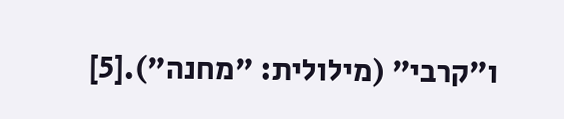ו"קרבי" (מילולית: "מחנה").[5]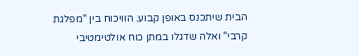הבית שיתכנס באופן קבוע. הוויכוח בין "מפלגת קרבי" ואלה שדגלו במתן כוח אולטימטיבי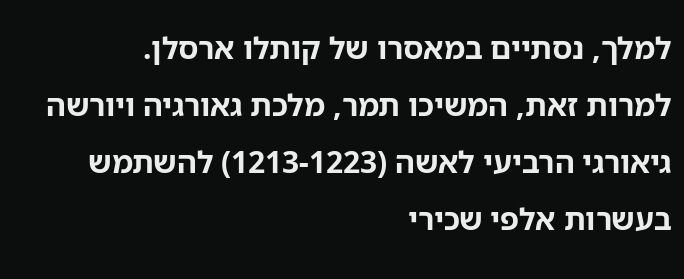למלך, נסתיים במאסרו של קותלו ארסלן.
למרות זאת, המשיכו תמר, מלכת גאורגיה ויורשה גיאורגי הרביעי לאשה (1213-1223) להשתמש בעשרות אלפי שכירי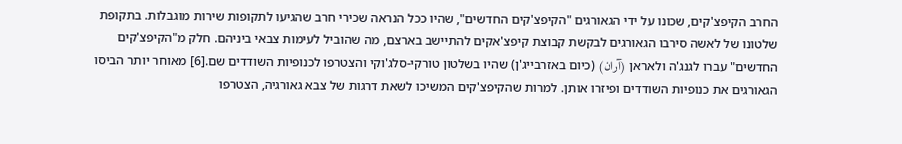החרב הקיפצ'קים, שכונו על ידי הגאורגים "הקיפצ'קים החדשים", שהיו ככל הנראה שכירי חרב שהגיעו לתקופות שירות מוגבלות. בתקופת שלטונו של לאשה סירבו הגאורגים לבקשת קבוצת קיפצ'אקים להתיישב בארצם, מה שהוביל לעימות צבאי ביניהם. חלק מ"הקיפצ'קים החדשים" עברו לגנג'ה ולאראן (آران) (כיום באזרבייג'ן) שהיו בשלטון טורקי-סלג'וקי והצטרפו לכנופיות השודדים שם.[6] מאוחר יותר הביסו הגאורגים את כנופיות השודדים ופיזרו אותן. למרות שהקיפצ'קים המשיכו לשאת דרגות של צבא גאורגיה, הצטרפו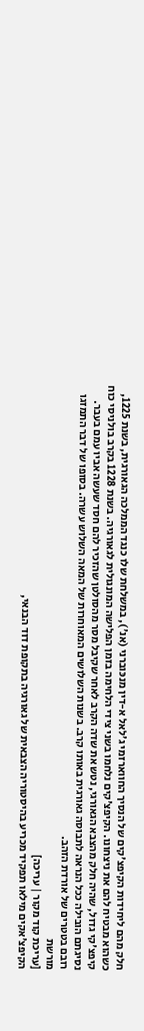חלק מהם ליחידות הקיפצ'קים של הנסיך החווארזמי ג'לאל א-דין מנכּוברני (אנ'), במשלחת שלו כנגד הממלכה הגאורגית, בשנת 1225, כשהוא מבטיח להם את ניצחונו. הקיפצ'קים נלחמו בשני צידי הלחימה בזמן הפלישה המונגולית לגאורגיה. בשנת 1228 בקרב בולניסי כוח קיפצ'קי גדול, שהיה חלק מהצבא הגאורגי, נטש את שדה הקרב לאחר שקיבל מסר מהסולטן שהזכיר להם חסד שעשה אביו עמם בעבר. נסיגתם הובילה ככל הנראה לתבוסה גאורגית באותו קרב. בשנות השלושים המאוחרות של המאה השלוש עשרה. בסופו של דבר התמזגו רובם בטטרים של אורדת הזהב.
מורשת
[עריכת קוד מקור | עריכה]
הקיפצ'אקים מילאו תפקיד מכריע בהיסטוריה הצבאית של גאורגיה בתקופת דוד הבנאי,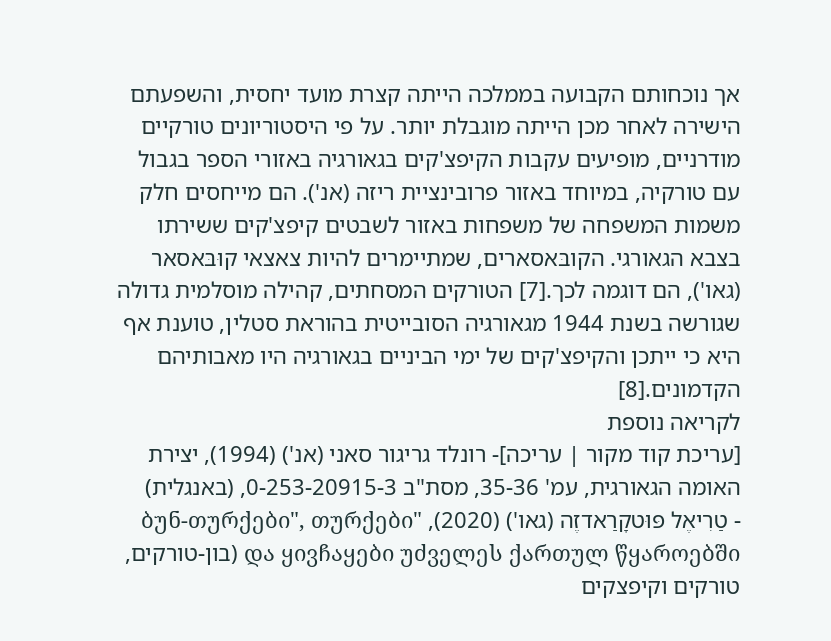אך נוכחותם הקבועה בממלכה הייתה קצרת מועד יחסית, והשפעתם הישירה לאחר מכן הייתה מוגבלת יותר. על פי היסטוריונים טורקיים מודרניים, מופיעים עקבות הקיפצ'קים בגאורגיה באזורי הספר בגבול עם טורקיה, במיוחד באזור פרובינציית ריזה (אנ'). הם מייחסים חלק משמות המשפחה של משפחות באזור לשבטים קיפצ'קים ששירתו בצבא הגאורגי. הקובּאסארים, שמתיימרים להיות צאצאי קוּבּאסאר (גאו'), הם דוגמה לכך.[7] הטורקים המסחתים, קהילה מוסלמית גדולה שגורשה בשנת 1944 מגאורגיה הסובייטית בהוראת סטלין, טוענת אף היא כי ייתכן והקיפצ'קים של ימי הביניים בגאורגיה היו מאבותיהם הקדמונים.[8]
לקריאה נוספת
[עריכת קוד מקור | עריכה]- רונלד גריגור סאני (אנ') (1994), יצירת האומה הגאורגית, עמ' 35-36, מסת"ב 0-253-20915-3, (באנגלית)
- טַרִיאֶל פּוּטקָרַאדזֶה (גאו') (2020), "ბუნ-თურქები", თურქები და ყივჩაყები უძველეს ქართულ წყაროებში (בון-טורקים, טורקים וקיפצקים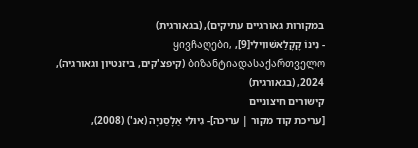במקורות גאורגיים עתיקים), (בגאורגית)
- נִינוֹ קָקָלַאשׁווִילִי[9], ყივჩაღები, ბიზანტიადასაქართველო (קיפצ'קים, ביזנטיון וגאורגיה), 2024, (בגאורגית)
קישורים חיצוניים
[עריכת קוד מקור | עריכה]- גִיוּלִי אַלָסַנִיָה (אנ') (2008),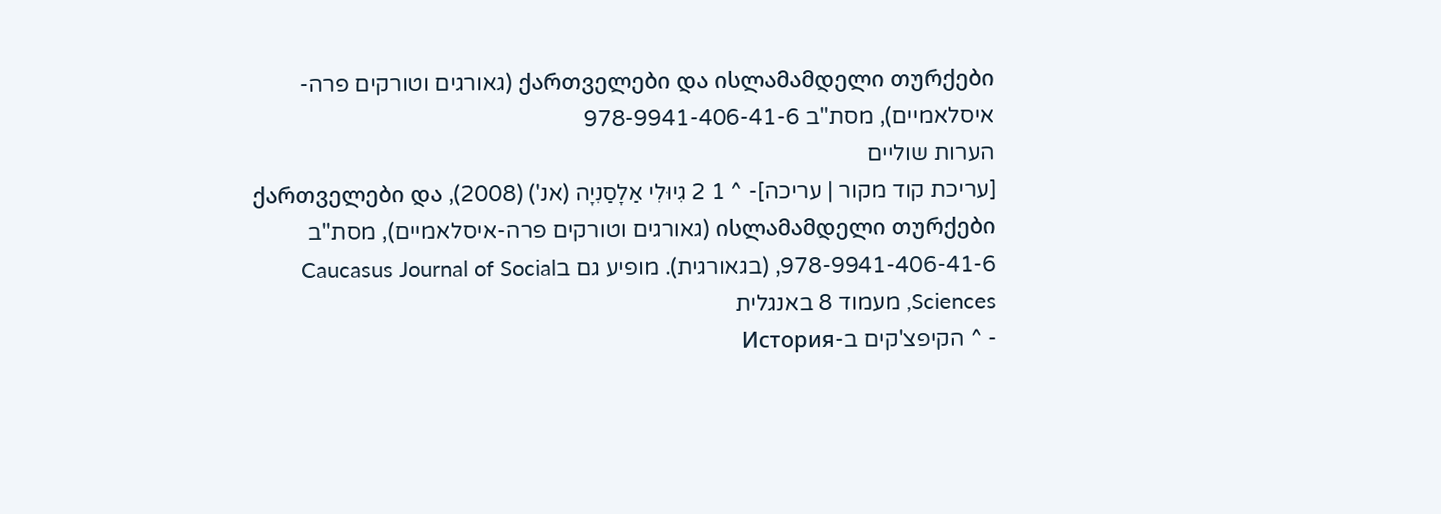ქართველები და ისლამამდელი თურქები (גאורגים וטורקים פרה-איסלאמיים), מסת"ב 978-9941-406-41-6
הערות שוליים
[עריכת קוד מקור | עריכה]- ^ 1 2 גִיוּלִי אַלָסַנִיָה (אנ') (2008), ქართველები და ისლამამდელი თურქები (גאורגים וטורקים פרה-איסלאמיים), מסת"ב 978-9941-406-41-6, (בגאורגית). מופיע גם בCaucasus Journal of Social Sciences, מעמוד 8 באנגלית
- ^ הקיפצ'קים ב-История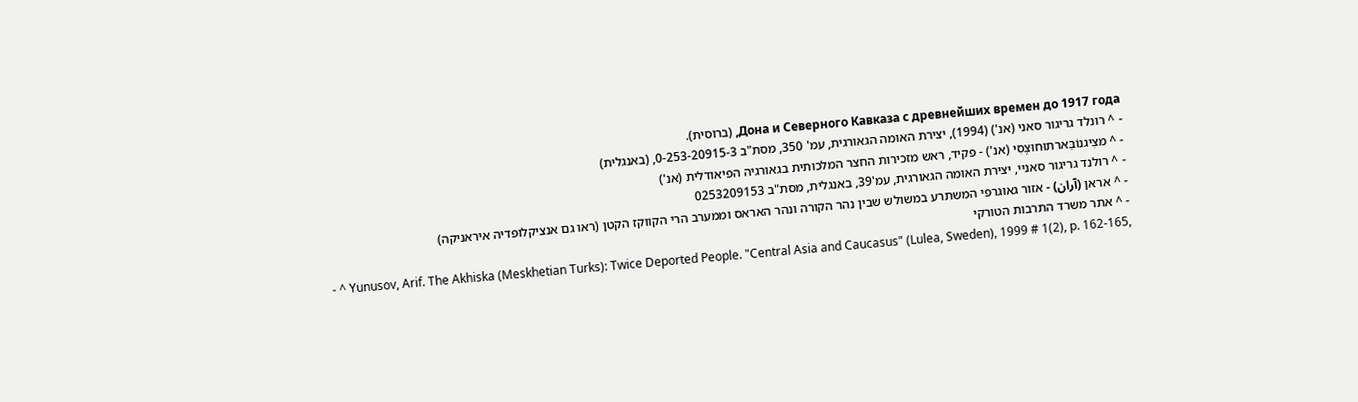Дона и Северного Кавказа с древнейших времен до 1917 года, (ברוסית).
- ^ רונלד גריגור סאני (אנ') (1994), יצירת האומה הגאורגית, עמ' 350, מסת"ב 0-253-20915-3, (באנגלית)
- ^ מצִיגנוֹבַּארתוּחוּצֶסִי (אנ') - פקיד, ראש מזכירות החצר המלכותית בגאורגיה הפיאודלית (אנ')
- ^ רולנד גריגור סאניי, יצירת האומה הגאורגית, עמ'39, באנגלית, מסת"ב 0253209153
- ^ אראן (آران) - אזור גאוגרפי המשתרע במשולש שבין נהר הקורה ונהר האראס וממערב הרי הקווקז הקטן (ראו גם אנציקלופדיה איראניקה)
- ^ אתר משרד התרבות הטורקי
- ^ Yunusov, Arif. The Akhiska (Meskhetian Turks): Twice Deported People. "Central Asia and Caucasus" (Lulea, Sweden), 1999 # 1(2), p. 162-165,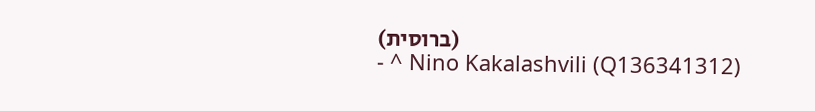(ברוסית)
- ^ Nino Kakalashvili (Q136341312)